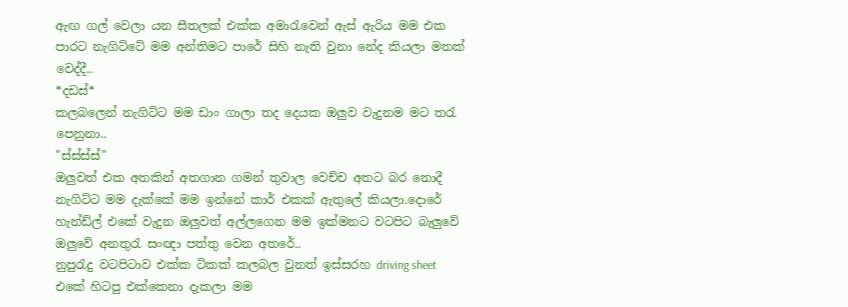ඇඟ ගල් වෙලා යන සීතලක් එක්ක අමාරැවෙන් ඇස් ඇරිය මම එක පාරට නැගිට්ටේ මම අන්තිමට පාරේ සිහි නැති වුනා නේද කියලා මතක් වෙද්දී..
*දඩස්*
කලබලෙන් නැගිට්ට මම ඩාං ගාලා තද දෙයක ඔලුව වැදුනම මට තරැ පෙනුනා..
"ස්ස්ස්ස්"
ඔලුවත් එක අතකින් අතගාන ගමන් තුවාල වෙච්ච අතට බර නොදී නැගිට්ට මම දැක්කේ මම ඉන්නේ කාර් එකක් ඇතුලේ කියලා.දොරේ හැන්ඩ්ල් එකේ වැදුන ඔලුවත් අල්ලගෙන මම ඉක්මනට වටපිට බැලුවේ ඔලුවේ අනතුරැ සංඥා පත්තු වෙන අතරේ..
නුපුරැදු වටපිටාව එක්ක ටිකක් කලබල වුනත් ඉස්සරහ driving sheet එකේ හිටපු එක්කෙනා දැකලා මම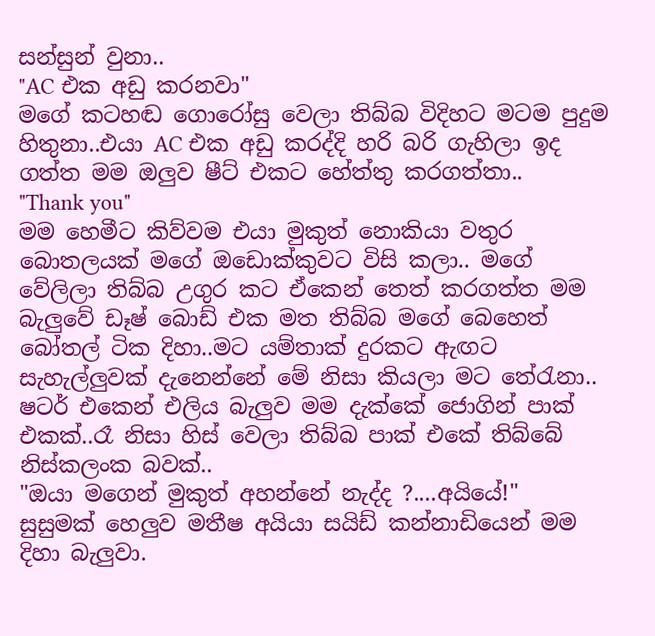සන්සුන් වුනා..
"AC එක අඩු කරනවා"
මගේ කටහඬ ගොරෝසු වෙලා තිබ්බ විදිහට මටම පුදුම හිතුනා..එයා AC එක අඩු කරද්දි හරි බරි ගැහිලා ඉද ගත්ත මම ඔලුව ෂීට් එකට හේත්තු කරගත්තා..
"Thank you"
මම හෙමීට කිව්වම එයා මුකුත් නොකියා වතුර බොතලයක් මගේ ඔඩොක්කුවට විසි කලා.. මගේ වේලිලා තිබ්බ උගුර කට ඒකෙන් තෙත් කරගත්ත මම බැලුවේ ඩෑෂ් බොඩ් එක මත තිබ්බ මගේ බෙහෙත් බෝතල් ටික දිහා..මට යම්තාක් දුරකට ඇඟට සැහැල්ලුවක් දැනෙන්නේ මේ නිසා කියලා මට තේරැනා..
ෂටර් එකෙන් එලිය බැලුව මම දැක්කේ ජොගින් පාක් එකක්..රෑ නිසා හිස් වෙලා තිබ්බ පාක් එකේ තිබ්බේ නිස්කලංක බවක්..
"ඔයා මගෙන් මුකුත් අහන්නේ නැද්ද ?....අයියේ!"
සුසුමක් හෙලුව මතීෂ අයියා සයිඩ් කන්නාඩියෙන් මම දිහා බැලුවා.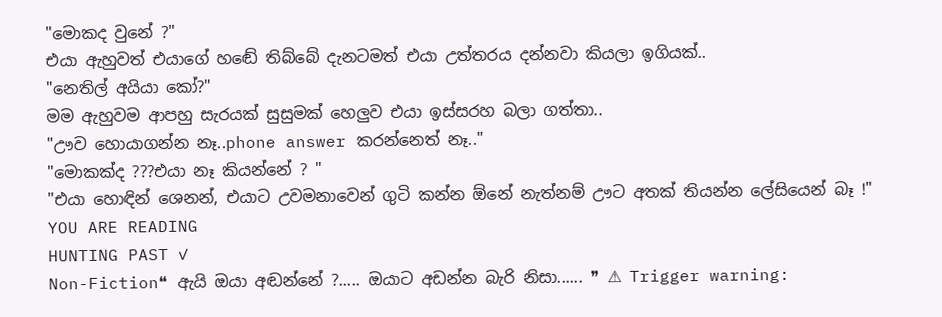"මොකද වුනේ ?"
එයා ඇහුවත් එයාගේ හඬේ තිබ්බේ දැනටමත් එයා උත්තරය දන්නවා කියලා ඉගියක්..
"නෙතිල් අයියා කෝ?"
මම ඇහුවම ආපහු සැරයක් සුසුමක් හෙලුව එයා ඉස්සරහ බලා ගත්තා..
"ඌව හොයාගන්න නෑ..phone answer කරන්නෙත් නෑ.."
"මොකක්ද ???එයා නෑ කියන්නේ ? "
"එයා හොඳින් ශෙනන්, එයාට උවමනාවෙන් ගුටි කන්න ඕනේ නැත්නම් ඌට අතක් තියන්න ලේසියෙන් බෑ !"
YOU ARE READING
HUNTING PAST ✓
Non-Fiction❝ ඇයි ඔයා අඬන්නේ ?..... ඔයාට අඩන්න බැරි නිසා...... ❞ ⚠ Trigger warning: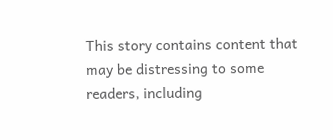This story contains content that may be distressing to some readers, including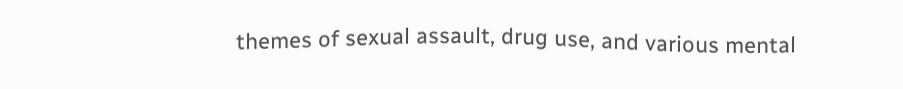themes of sexual assault, drug use, and various mental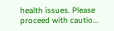health issues. Please proceed with cautio...